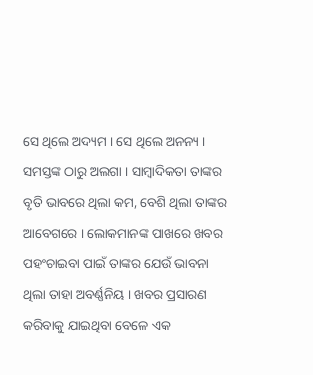ସେ ଥିଲେ ଅଦ୍ୟମ । ସେ ଥିଲେ ଅନନ୍ୟ । ସମସ୍ତଙ୍କ ଠାରୁ ଅଲଗା । ସାମ୍ବାଦିକତା ତାଙ୍କର ବୃତି ଭାବରେ ଥିଲା କମ, ବେଶି ଥିଲା ତାଙ୍କର ଆବେଗରେ । ଲୋକମାନଙ୍କ ପାଖରେ ଖବର ପହଂଚାଇବା ପାଇଁ ତାଙ୍କର ଯେଉଁ ଭାବନା ଥିଲା ତାହା ଅବର୍ଣ୍ଣନିୟ । ଖବର ପ୍ରସାରଣ କରିବାକୁ ଯାଇଥିବା ବେଳେ ଏକ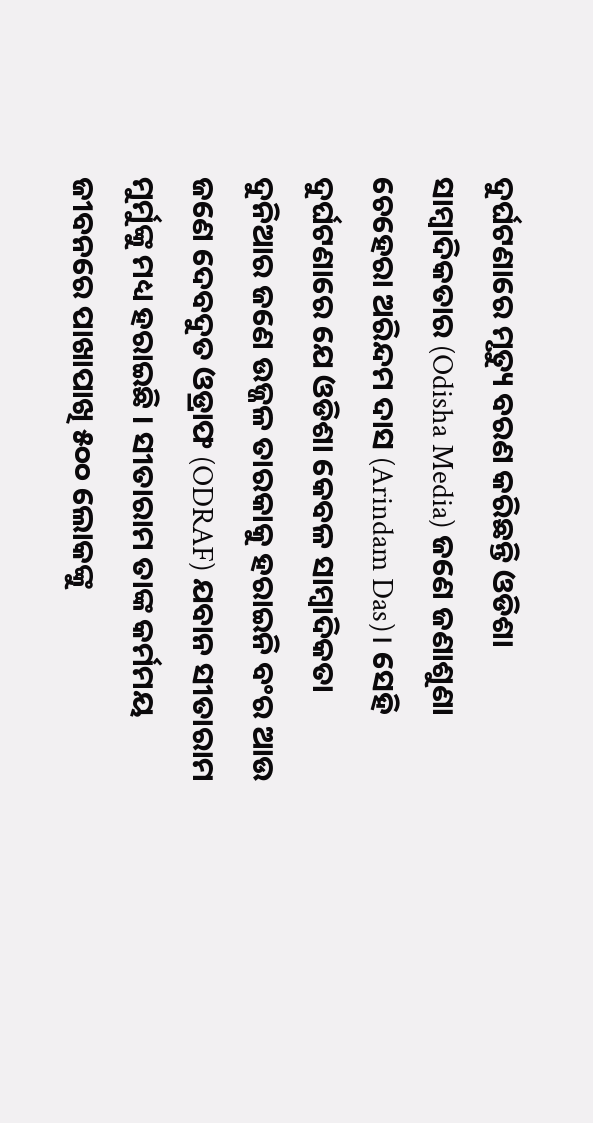ଦୁର୍ଘଟଣାରେ ମୃତ୍ୟୁ ବରଣ କରିଛନ୍ତି ଓଡିଶା ସାମ୍ବାଦିକତାର (Odisha Media) ଜଣେ ଜଣାଶୁଣା ଚେହେରା ଅରିନ୍ଦମ ଦାସ (Arindam Das)। ସେହି ଦୁର୍ଘଟଣାରେ ଯେ ଓଡିଶା କେବଳ ସାମ୍ବାଦିକତା ଦୁନିଆର ଜଣେ ଉଜ୍ଜଳ ତାରକାକୁ ହରାଇନି ବଂର ଆଉ ଜଣେ ଦେବଦୁତ ଓଡ୍ରାଫ (ODRAF) ଯବାନ ସୀତାରାମ ମୁର୍ମୁଙ୍କୁ ମଧ୍ୟ ହରାଇଛି । ସୀତାରାମ ତାଙ୍କ କର୍ମମୟ ଜୀବନରେ ପାଖାପାଖି ୫୦୦ ଲୋକଙ୍କୁ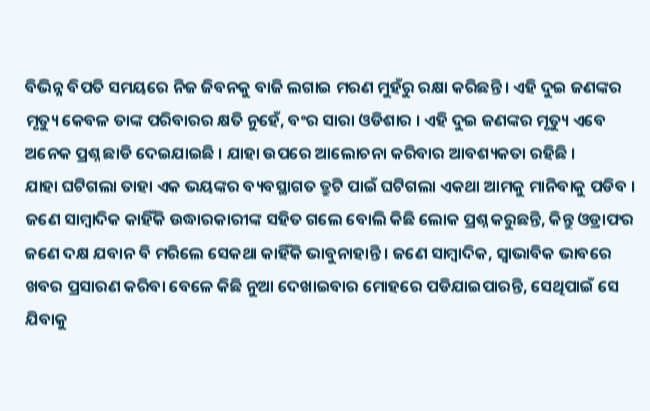ବିଭିନ୍ନ ବିପତି ସମୟରେ ନିଜ ଜିବନକୁ ବାଜି ଲଗାଇ ମରଣ ମୁହଁରୁ ରକ୍ଷା କରିଛନ୍ତି । ଏହି ଦୁଇ ଜଣଙ୍କର ମୃତ୍ୟୁ କେବଳ ତାଙ୍କ ପରିବାରର କ୍ଷତି ନୁହେଁ, ବଂର ସାରା ଓଡିଶାର । ଏହି ଦୁଇ ଜଣଙ୍କର ମୃତ୍ୟୁ ଏବେ ଅନେକ ପ୍ରଶ୍ନ ଛାଡି ଦେଇଯାଇଛି । ଯାହା ଉପରେ ଆଲୋଚନା କରିବାର ଆବଶ୍ୟକତା ରହିଛି ।
ଯାହା ଘଟିଗଲା ତାହା ଏକ ଭୟଙ୍କର ବ୍ୟବସ୍ଥାଗତ ତ୍ରୁଟି ପାଇଁ ଘଟିଗଲା ଏକଥା ଆମକୁ ମାନିବାକୁ ପଡିବ । ଜଣେ ସାମ୍ବାଦିକ କାହିଁକି ଉଦ୍ଧାରକାରୀଙ୍କ ସହିତ ଗଲେ ବୋଲି କିଛି ଲୋକ ପ୍ରଶ୍ନ କରୁଛନ୍ତି, କିନ୍ତୁ ଓଡ୍ରାଫର ଜଣେ ଦକ୍ଷ ଯବାନ ବି ମରିଲେ ସେକଥା କାହିଁକି ଭାବୁନାହାନ୍ତି । ଜଣେ ସାମ୍ବାଦିକ, ସ୍ୱାଭାବିକ ଭାବରେ ଖବର ପ୍ରସାରଣ କରିବା ବେଳେ କିଛି ନୁଆ ଦେଖାଇବାର ମୋହରେ ପଡିଯାଇପାରନ୍ତି, ସେଥିପାଇଁ ସେ ଯିବାକୁ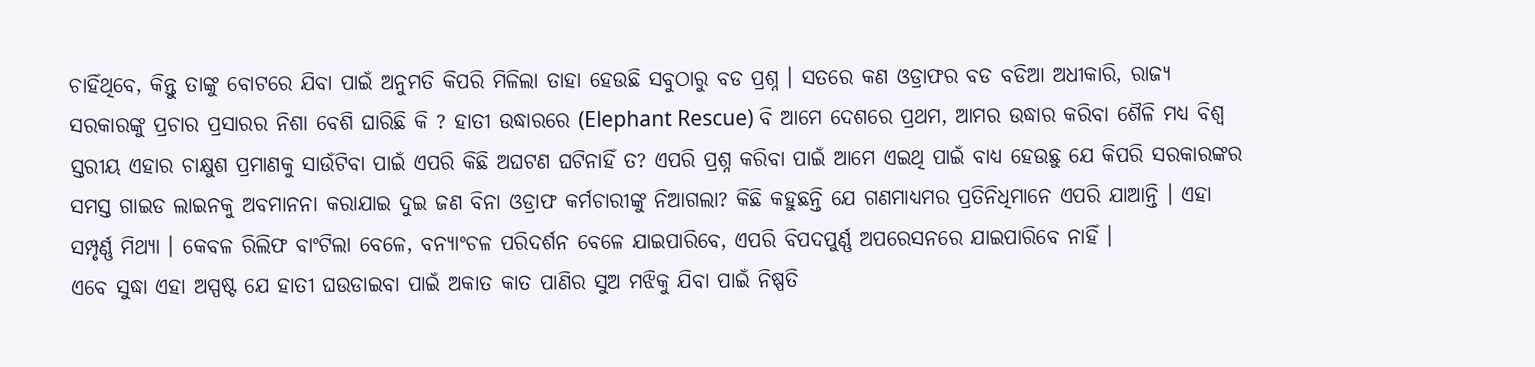ଚାହିଁଥିବେ, କିନ୍ତୁ ତାଙ୍କୁ ବୋଟରେ ଯିବା ପାଇଁ ଅନୁମତି କିପରି ମିଳିଲା ତାହା ହେଉଛି ସବୁଠାରୁ ବଡ ପ୍ରଶ୍ନ । ସତରେ କଣ ଓଡ୍ରାଫର ବଡ ବଡିଆ ଅଧୀକାରି, ରାଜ୍ୟ ସରକାରଙ୍କୁ ପ୍ରଚାର ପ୍ରସାରର ନିଶା ବେଶି ଘାରିଛି କି ? ହାତୀ ଉଦ୍ଧାରରେ (Elephant Rescue) ବି ଆମେ ଦେଶରେ ପ୍ରଥମ, ଆମର ଉଦ୍ଧାର କରିବା ଶୈଳି ମଧ୍ୟ ବିଶ୍ୱ ସ୍ତରୀୟ ଏହାର ଚାକ୍ଷୁଶ ପ୍ରମାଣକୁ ସାଉଁଟିବା ପାଇଁ ଏପରି କିଛି ଅଘଟଣ ଘଟିନାହିଁ ତ? ଏପରି ପ୍ରଶ୍ନ କରିବା ପାଇଁ ଆମେ ଏଇଥି ପାଇଁ ବାଧ୍ୟ ହେଉଛୁ ଯେ କିପରି ସରକାରଙ୍କର ସମସ୍ତ ଗାଇଡ ଲାଇନକୁ ଅବମାନନା କରାଯାଇ ଦୁଇ ଜଣ ବିନା ଓଡ୍ରାଫ କର୍ମଚାରୀଙ୍କୁ ନିଆଗଲା? କିଛି କହୁଛନ୍ତି ଯେ ଗଣମାଧ୍ୟମର ପ୍ରତିନିଧିମାନେ ଏପରି ଯାଆନ୍ତି । ଏହା ସମ୍ପୃର୍ଣ୍ଣ ମିଥ୍ୟା । କେବଳ ରିଲିଫ ବାଂଟିଲା ବେଳେ, ବନ୍ୟାଂଚଳ ପରିଦର୍ଶନ ବେଳେ ଯାଇପାରିବେ, ଏପରି ବିପଦପୁର୍ଣ୍ଣ ଅପରେସନରେ ଯାଇପାରିବେ ନାହିଁ ।
ଏବେ ସୁଦ୍ଧା ଏହା ଅସ୍ପଷ୍ଟ ଯେ ହାତୀ ଘଉଡାଇବା ପାଇଁ ଅକାତ କାତ ପାଣିର ସୁଅ ମଝିକୁ ଯିବା ପାଇଁ ନିଷ୍ପତି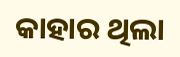କାହାର ଥିଲା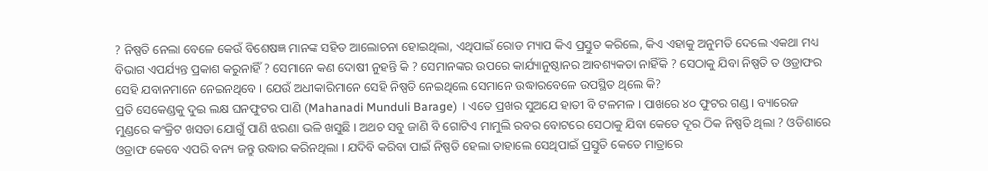? ନିଷ୍ପତି ନେଲା ବେଳେ କେଉଁ ବିଶେଷଜ୍ଞ ମାନଙ୍କ ସହିତ ଆଲୋଚନା ହୋଇଥିଲା, ଏଥିପାଇଁ ରୋଡ ମ୍ୟାପ କିଏ ପ୍ରସ୍ତୁତ କରିଲେ, କିଏ ଏହାକୁ ଅନୁମତି ଦେଲେ ଏକଥା ମଧ୍ୟ ବିଭାଗ ଏପର୍ଯ୍ୟନ୍ତ ପ୍ରକାଶ କରୁନାହିଁ ? ସେମାନେ କଣ ଦୋଷୀ ନୁହନ୍ତି କି ? ସେମାନଙ୍କର ଉପରେ କାର୍ଯ୍ୟାନୁଷ୍ଠାନର ଆବଶ୍ୟକତା ନାହିଁକି ? ସେଠାକୁ ଯିବା ନିଷ୍ପତି ତ ଓଡ୍ରାଫର ସେହି ଯବାନମାନେ ନେଇନଥିବେ । ଯେଉଁ ଅଧୀକାରିମାନେ ସେହି ନିଷ୍ପତି ନେଇଥିଲେ ସେମାନେ ଉଦ୍ଧାରବେଳେ ଉପସ୍ଥିତ ଥିଲେ କି?
ପ୍ରତି ସେକେଣ୍ଡକୁ ଦୁଇ ଲକ୍ଷ ଘନଫୁଟର ପାଣି (Mahanadi Munduli Barage) । ଏତେ ପ୍ରଖର ସୁଅଯେ ହାତୀ ବି ଟଳମଳ । ପାଖରେ ୪୦ ଫୁଟର ଗଣ୍ଡ । ବ୍ୟାରେଜ ମୁଣ୍ଡରେ କଂକ୍ରିଟ ଖସଡା ଯୋଗୁଁ ପାଣି ଝରଣା ଭଳି ଖସୁଛି । ଅଥଚ ସବୁ ଜାଣି ବି ଗୋଟିଏ ମାମୁଲି ରବର ବୋଟରେ ସେଠାକୁ ଯିବା କେତେ ଦୂର ଠିକ ନିଷ୍ପତି ଥିଲା ? ଓଡିଶାରେ ଓଡ୍ରାଫ କେବେ ଏପରି ବନ୍ୟ ଜନ୍ତୁ ଉଦ୍ଧାର କରିନଥିଲା । ଯଦିବି କରିବା ପାଇଁ ନିଷ୍ପତି ହେଲା ତାହାଲେ ସେଥିପାଇଁ ପ୍ରସ୍ତୁତି କେତେ ମାତ୍ରାରେ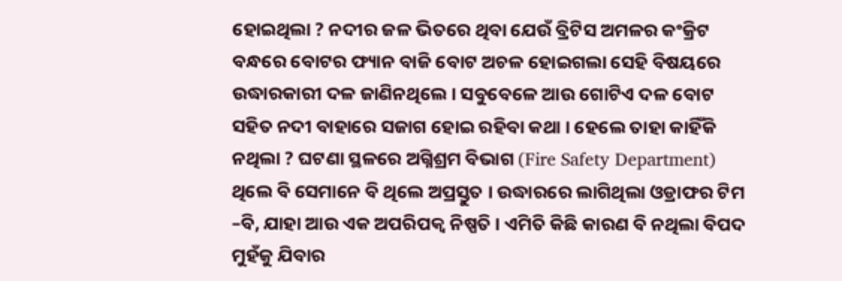ହୋଇଥିଲା ? ନଦୀର ଜଳ ଭିତରେ ଥିବା ଯେଉଁ ବ୍ରିଟିସ ଅମଳର କଂକ୍ରିଟ ବନ୍ଧରେ ବୋଟର ଫ୍ୟାନ ବାଜି ବୋଟ ଅଚଳ ହୋଇଗଲା ସେହି ବିଷୟରେ ଉଦ୍ଧାରକାରୀ ଦଳ ଜାଣିନଥିଲେ । ସବୁବେଳେ ଆଉ ଗୋଟିଏ ଦଳ ବୋଟ ସହିତ ନଦୀ ବାହାରେ ସଜାଗ ହୋଇ ରହିବା କଥା । ହେଲେ ତାହା କାହିଁକି ନଥିଲା ? ଘଟଣା ସ୍ଥଳରେ ଅଗ୍ନିଶ୍ରମ ବିଭାଗ (Fire Safety Department) ଥିଲେ ବି ସେମାନେ ବି ଥିଲେ ଅପ୍ରସ୍ତୁତ । ଉଦ୍ଧାରରେ ଲାଗିଥିଲା ଓଡ୍ରାଫର ଟିମ –ବି, ଯାହା ଆଉ ଏକ ଅପରିପକ୍ୱ ନିଷ୍ପତି । ଏମିତି କିଛି କାରଣ ବି ନଥିଲା ବିପଦ ମୁହଁକୁ ଯିବାର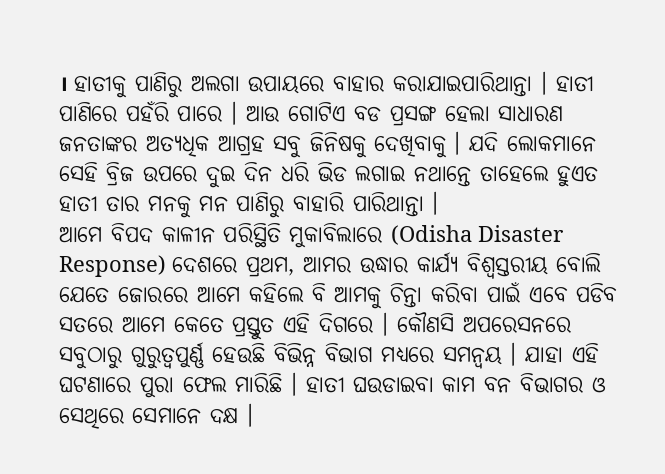। ହାତୀକୁ ପାଣିରୁ ଅଲଗା ଉପାୟରେ ବାହାର କରାଯାଇପାରିଥାନ୍ତା । ହାତୀ ପାଣିରେ ପହଁରି ପାରେ । ଆଉ ଗୋଟିଏ ବଡ ପ୍ରସଙ୍ଗ ହେଲା ସାଧାରଣ ଜନତାଙ୍କର ଅତ୍ୟଧିକ ଆଗ୍ରହ ସବୁ ଜିନିଷକୁ ଦେଖିବାକୁ । ଯଦି ଲୋକମାନେ ସେହି ବ୍ରିଜ ଉପରେ ଦୁଇ ଦିନ ଧରି ଭିଡ ଲଗାଇ ନଥାନ୍ତେ ତାହେଲେ ହୁଏତ ହାତୀ ତାର ମନକୁ ମନ ପାଣିରୁ ବାହାରି ପାରିଥାନ୍ତା ।
ଆମେ ବିପଦ କାଳୀନ ପରିସ୍ଥିତି ମୁକାବିଲାରେ (Odisha Disaster Response) ଦେଶରେ ପ୍ରଥମ, ଆମର ଉଦ୍ଧାର କାର୍ଯ୍ୟ ବିଶ୍ୱସ୍ତରୀୟ ବୋଲି ଯେତେ ଜୋରରେ ଆମେ କହିଲେ ବି ଆମକୁ ଚିନ୍ତା କରିବା ପାଇଁ ଏବେ ପଡିବ ସତରେ ଆମେ କେତେ ପ୍ରସ୍ତୁତ ଏହି ଦିଗରେ । କୌଣସି ଅପରେସନରେ ସବୁଠାରୁ ଗୁରୁତ୍ୱପୁର୍ଣ୍ଣ ହେଉଛି ବିଭିନ୍ନ ବିଭାଗ ମଧ୍ୟରେ ସମନ୍ୱୟ । ଯାହା ଏହି ଘଟଣାରେ ପୁରା ଫେଲ ମାରିଛି । ହାତୀ ଘଉଡାଇବା କାମ ବନ ବିଭାଗର ଓ ସେଥିରେ ସେମାନେ ଦକ୍ଷ ।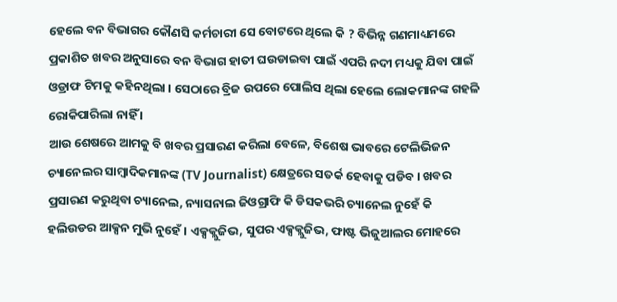ହେଲେ ବନ ବିଭାଗର କୌଣସି କର୍ମଚାରୀ ସେ ବୋଟରେ ଥିଲେ କି ? ବିଭିନ୍ନ ଗଣମାଧ୍ୟମରେ ପ୍ରକାଶିତ ଖବର ଅନୁସାରେ ବନ ବିଭାଗ ହାତୀ ଘଉଡାଇବା ପାଇଁ ଏପରି ନଦୀ ମଧ୍ୟକୁ ଯିବା ପାଇଁ ଓଡ୍ରାଫ ଟିମକୁ କହିନଥିଲା । ସେଠାରେ ବ୍ରିଜ ଉପରେ ପୋଲିସ ଥିଲା ହେଲେ ଲୋକମାନଙ୍କ ଗହଳି ରୋକିପାରିଲା ନାହିଁ ।
ଆଉ ଶେଷରେ ଆମକୁ ବି ଖବର ପ୍ରସାରଣ କରିଲା ବେଳେ, ବିଶେଷ ଭାବରେ ଟେଲିଭିଜନ ଚ୍ୟାନେଲର ସାମ୍ବାଦିକମାନଙ୍କ (TV Journalist) କ୍ଷେତ୍ରରେ ସତର୍କ ହେବାକୁ ପଡିବ । ଖବର ପ୍ରସାରଣ କରୁଥିବା ଚ୍ୟାନେଲ, ନ୍ୟାସନାଲ ଜିଓଗ୍ରାଫି କି ଡିସକଭରି ଚ୍ୟାନେଲ ନୁହେଁ କି ହଲିଉଡର ଆକ୍ସନ ମୁଭି ନୁହେଁ । ଏକ୍ସକ୍ଲୁଜିଭ, ସୁପର ଏକ୍ସକ୍ଲୁଜିଭ, ଫାଷ୍ଟ ଭିଜୁଆଲର ମୋହରେ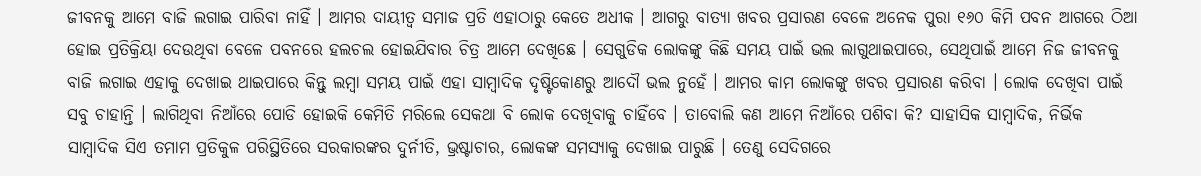ଜୀବନକୁ ଆମେ ବାଜି ଲଗାଇ ପାରିବା ନାହିଁ । ଆମର ଦାୟୀତ୍ୱ ସମାଜ ପ୍ରତି ଏହାଠାରୁ କେତେ ଅଧୀକ । ଆଗରୁ ବାତ୍ୟା ଖବର ପ୍ରସାରଣ ବେଳେ ଅନେକ ପୁରା ୧୬୦ କିମି ପବନ ଆଗରେ ଠିଆ ହୋଇ ପ୍ରତିକ୍ରିୟା ଦେଉଥିବା ବେଳେ ପବନରେ ହଲଚଲ ହୋଇଯିବାର ଚିତ୍ର ଆମେ ଦେଖିଛେ । ସେଗୁଡିକ ଲୋକଙ୍କୁ କିଛି ସମୟ ପାଇଁ ଭଲ ଲାଗୁଥାଇପାରେ, ସେଥିପାଇଁ ଆମେ ନିଜ ଜୀବନକୁ ବାଜି ଲଗାଇ ଏହାକୁ ଦେଖାଇ ଥାଇପାରେ କିନ୍ତୁ ଲମ୍ବା ସମୟ ପାଇଁ ଏହା ସାମ୍ବାଦିକ ଦୃଷ୍ଟିକୋଣରୁ ଆଦୌ ଭଲ ନୁହେଁ । ଆମର କାମ ଲୋକଙ୍କୁ ଖବର ପ୍ରସାରଣ କରିବା । ଲୋକ ଦେଖିବା ପାଇଁ ସବୁ ଚାହାନ୍ତି । ଲାଗିଥିବା ନିଆଁରେ ପୋଡି ହୋଇକି କେମିତି ମରିଲେ ସେକଥା ବି ଲୋକ ଦେଖିବାକୁ ଚାହିଁବେ । ତାବୋଲି କଣ ଆମେ ନିଆଁରେ ପଶିବା କି? ସାହାସିକ ସାମ୍ବାଦିକ, ନିର୍ଭିକ ସାମ୍ବାଦିକ ସିଏ ତମାମ ପ୍ରତିକୁଳ ପରିସ୍ଥିତିରେ ସରକାରଙ୍କର ଦୁର୍ନୀତି, ଭ୍ରଷ୍ଟାଚାର, ଲୋକଙ୍କ ସମସ୍ୟାକୁ ଦେଖାଇ ପାରୁଛି । ତେଣୁ ସେଦିଗରେ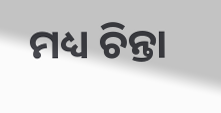ମଧ୍ୟ ଚିନ୍ତା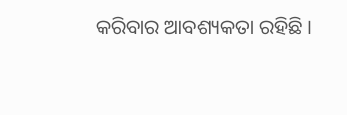କରିବାର ଆବଶ୍ୟକତା ରହିଛି ।